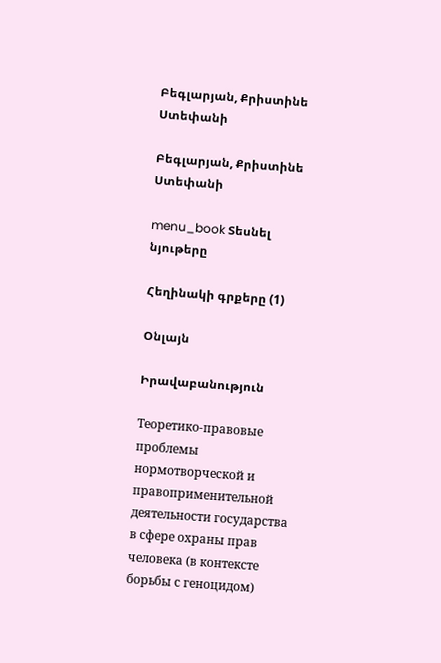Բեգլարյան, Քրիստինե Ստեփանի

Բեգլարյան, Քրիստինե Ստեփանի

menu_book Տեսնել նյութերը

Հեղինակի գրքերը (1)

Օնլայն

Իրավաբանություն

Теоретико-правовые проблемы нормотворческой и правоприменительной деятельности государства в сфере охраны прав человека (в контексте борьбы с геноцидом)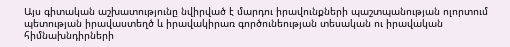Այս գիտական աշխատությունը նվիրված է մարդու իրավունքների պաշտպանության ոլորտում պետության իրավաստեղծ և իրավակիրառ գործունեության տեսական ու իրավական հիմնախնդիրների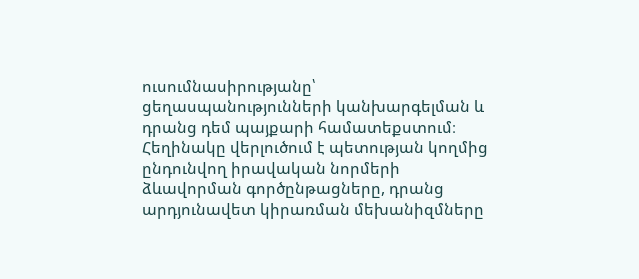ուսումնասիրությանը՝ ցեղասպանությունների կանխարգելման և դրանց դեմ պայքարի համատեքստում։ Հեղինակը վերլուծում է պետության կողմից ընդունվող իրավական նորմերի ձևավորման գործընթացները, դրանց արդյունավետ կիրառման մեխանիզմները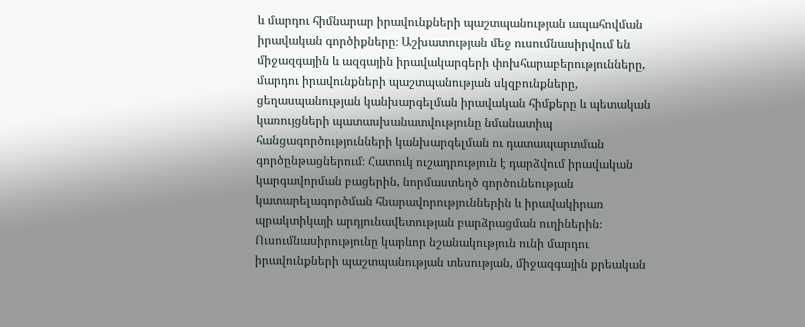և մարդու հիմնարար իրավունքների պաշտպանության ապահովման իրավական գործիքները։ Աշխատության մեջ ուսումնասիրվում են միջազգային և ազգային իրավակարգերի փոխհարաբերությունները, մարդու իրավունքների պաշտպանության սկզբունքները, ցեղասպանության կանխարգելման իրավական հիմքերը և պետական կառույցների պատասխանատվությունը նմանատիպ հանցագործությունների կանխարգելման ու դատապարտման գործընթացներում։ Հատուկ ուշադրություն է դարձվում իրավական կարգավորման բացերին, նորմաստեղծ գործունեության կատարելագործման հնարավորություններին և իրավակիրառ պրակտիկայի արդյունավետության բարձրացման ուղիներին։ Ուսումնասիրությունը կարևոր նշանակություն ունի մարդու իրավունքների պաշտպանության տեսության, միջազգային քրեական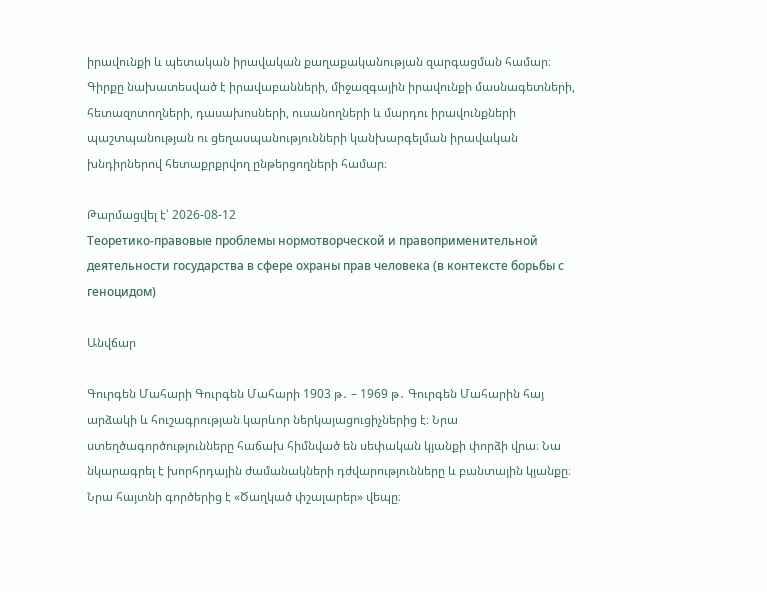իրավունքի և պետական իրավական քաղաքականության զարգացման համար։ Գիրքը նախատեսված է իրավաբանների, միջազգային իրավունքի մասնագետների, հետազոտողների, դասախոսների, ուսանողների և մարդու իրավունքների պաշտպանության ու ցեղասպանությունների կանխարգելման իրավական խնդիրներով հետաքրքրվող ընթերցողների համար։

Թարմացվել է՝ 2026-08-12
Теоретико-правовые проблемы нормотворческой и правоприменительной деятельности государства в сфере охраны прав человека (в контексте борьбы с геноцидом)

Անվճար

Գուրգեն Մահարի Գուրգեն Մահարի 1903 թ․ – 1969 թ․ Գուրգեն Մահարին հայ արձակի և հուշագրության կարևոր ներկայացուցիչներից է։ Նրա ստեղծագործությունները հաճախ հիմնված են սեփական կյանքի փորձի վրա։ Նա նկարագրել է խորհրդային ժամանակների դժվարությունները և բանտային կյանքը։ Նրա հայտնի գործերից է «Ծաղկած փշալարեր» վեպը։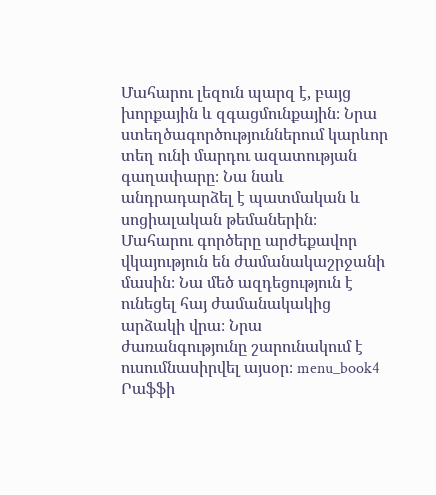Մահարու լեզուն պարզ է, բայց խորքային և զգացմունքային։ Նրա ստեղծագործություններում կարևոր տեղ ունի մարդու ազատության գաղափարը։ Նա նաև անդրադարձել է պատմական և սոցիալական թեմաներին։ Մահարու գործերը արժեքավոր վկայություն են ժամանակաշրջանի մասին։ Նա մեծ ազդեցություն է ունեցել հայ ժամանակակից արձակի վրա։ Նրա ժառանգությունը շարունակում է ուսումնասիրվել այսօր։ menu_book4 Րաֆֆի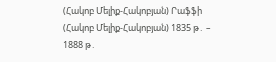(Հակոբ Մելիք-Հակոբյան) Րաֆֆի (Հակոբ Մելիք-Հակոբյան) 1835 թ․ – 1888 թ․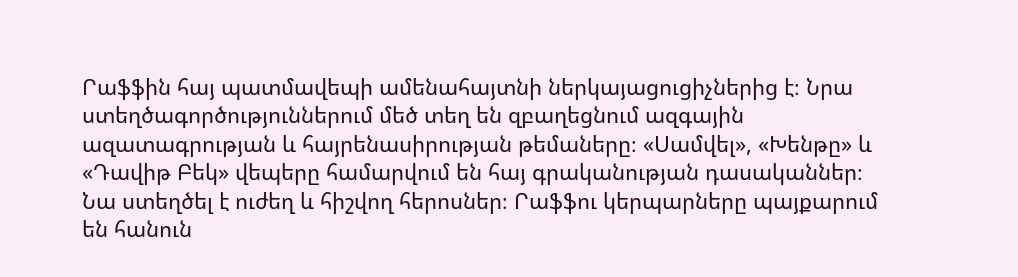Րաֆֆին հայ պատմավեպի ամենահայտնի ներկայացուցիչներից է։ Նրա ստեղծագործություններում մեծ տեղ են զբաղեցնում ազգային ազատագրության և հայրենասիրության թեմաները։ «Սամվել», «Խենթը» և «Դավիթ Բեկ» վեպերը համարվում են հայ գրականության դասականներ։ Նա ստեղծել է ուժեղ և հիշվող հերոսներ։ Րաֆֆու կերպարները պայքարում են հանուն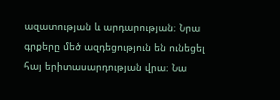ազատության և արդարության։ Նրա գրքերը մեծ ազդեցություն են ունեցել հայ երիտասարդության վրա։ Նա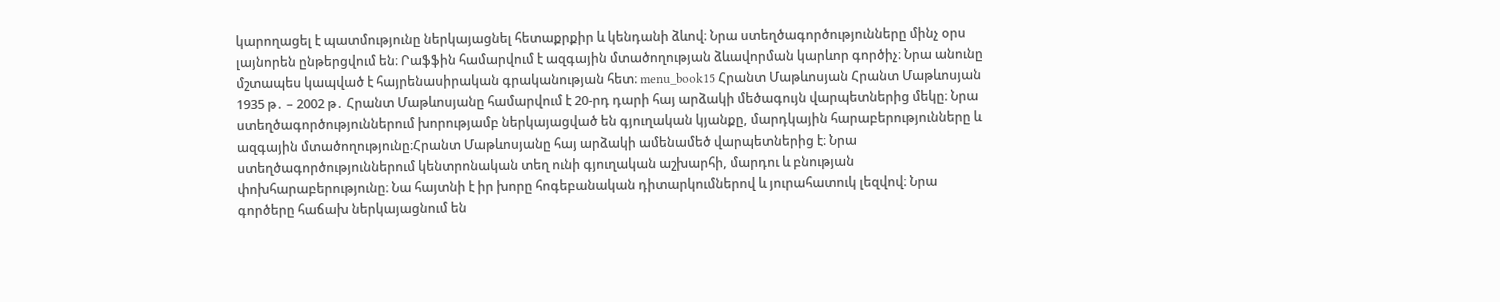կարողացել է պատմությունը ներկայացնել հետաքրքիր և կենդանի ձևով։ Նրա ստեղծագործությունները մինչ օրս լայնորեն ընթերցվում են։ Րաֆֆին համարվում է ազգային մտածողության ձևավորման կարևոր գործիչ։ Նրա անունը մշտապես կապված է հայրենասիրական գրականության հետ։ menu_book15 Հրանտ Մաթևոսյան Հրանտ Մաթևոսյան 1935 թ․ – 2002 թ․ Հրանտ Մաթևոսյանը համարվում է 20-րդ դարի հայ արձակի մեծագույն վարպետներից մեկը։ Նրա ստեղծագործություններում խորությամբ ներկայացված են գյուղական կյանքը, մարդկային հարաբերությունները և ազգային մտածողությունը։Հրանտ Մաթևոսյանը հայ արձակի ամենամեծ վարպետներից է։ Նրա ստեղծագործություններում կենտրոնական տեղ ունի գյուղական աշխարհի, մարդու և բնության փոխհարաբերությունը։ Նա հայտնի է իր խորը հոգեբանական դիտարկումներով և յուրահատուկ լեզվով։ Նրա գործերը հաճախ ներկայացնում են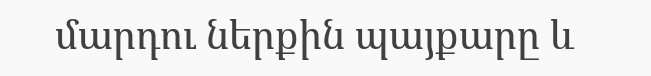մարդու ներքին պայքարը և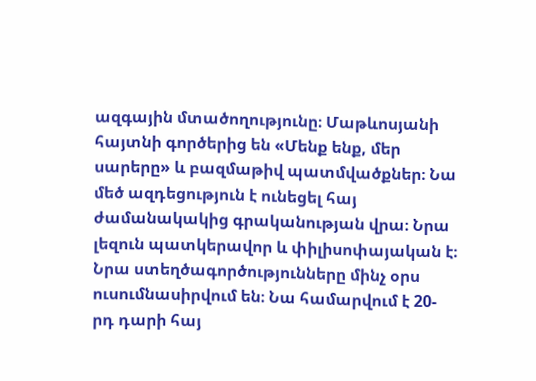ազգային մտածողությունը։ Մաթևոսյանի հայտնի գործերից են «Մենք ենք, մեր սարերը» և բազմաթիվ պատմվածքներ։ Նա մեծ ազդեցություն է ունեցել հայ ժամանակակից գրականության վրա։ Նրա լեզուն պատկերավոր և փիլիսոփայական է։ Նրա ստեղծագործությունները մինչ օրս ուսումնասիրվում են։ Նա համարվում է 20-րդ դարի հայ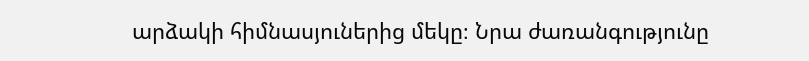արձակի հիմնասյուներից մեկը։ Նրա ժառանգությունը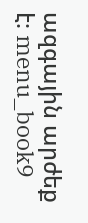ազգային արժեք է։ menu_book9